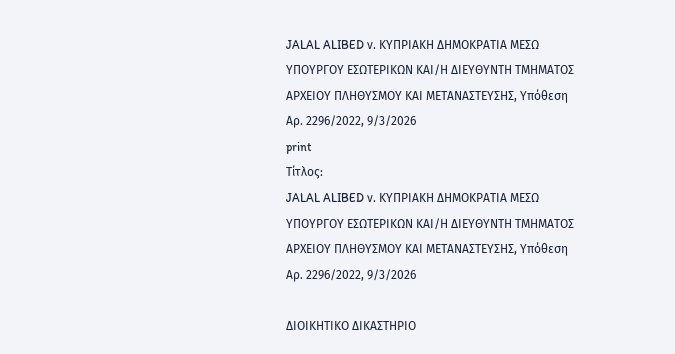JALAL ALIBED ν. ΚΥΠΡΙΑΚΗ ΔΗΜΟΚΡΑΤΙΑ ΜΕΣΩ ΥΠΟΥΡΓΟΥ ΕΣΩΤΕΡΙΚΩΝ ΚΑΙ/Η ΔΙΕΥΘΥΝΤΗ ΤΜΗΜΑΤΟΣ ΑΡΧΕΙΟΥ ΠΛΗΘΥΣΜΟΥ ΚΑΙ ΜΕΤΑΝΑΣΤΕΥΣΗΣ, Υπόθεση Αρ. 2296/2022, 9/3/2026
print
Τίτλος:
JALAL ALIBED ν. ΚΥΠΡΙΑΚΗ ΔΗΜΟΚΡΑΤΙΑ ΜΕΣΩ ΥΠΟΥΡΓΟΥ ΕΣΩΤΕΡΙΚΩΝ ΚΑΙ/Η ΔΙΕΥΘΥΝΤΗ ΤΜΗΜΑΤΟΣ ΑΡΧΕΙΟΥ ΠΛΗΘΥΣΜΟΥ ΚΑΙ ΜΕΤΑΝΑΣΤΕΥΣΗΣ, Υπόθεση Αρ. 2296/2022, 9/3/2026

ΔΙΟΙΚΗΤΙΚΟ ΔΙΚΑΣΤΗΡΙΟ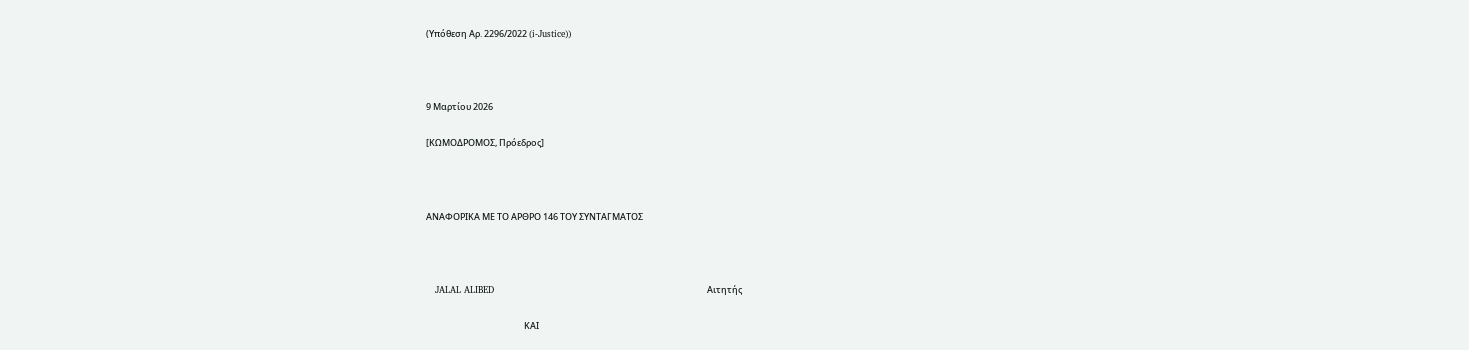(Υπόθεση Αρ. 2296/2022 (i-Justice))



9 Μαρτίου 2026

[ΚΩΜΟΔΡΟΜΟΣ, Πρόεδρος]



ΑΝΑΦΟΡΙΚΑ ΜΕ ΤO ΑΡΘΡO 146 ΤΟΥ ΣΥΝΤΑΓΜΑΤΟΣ



   JALAL ALIBED                                                                       Αιτητής

                                                 ΚΑΙ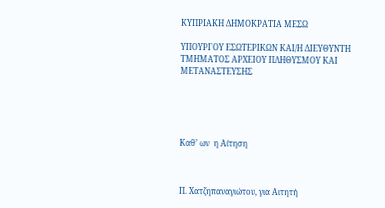ΚΥΠΡΙΑΚΗ ΔΗΜΟΚΡΑΤΙΑ ΜΕΣΩ

ΥΠΟΥΡΓΟΥ ΕΣΩΤΕΡΙΚΩΝ ΚΑΙ/Η ΔΙΕΥΘΥΝΤΗ ΤΜΗΜΑΤΟΣ ΑΡΧΕΙΟΥ ΠΛΗΘΥΣΜΟΥ ΚΑΙ ΜΕΤΑΝΑΣΤΕΥΣΗΣ





Καθ’ ων  η Αίτηση



Π. Χατζηπαναγιώτου, για Αιτητή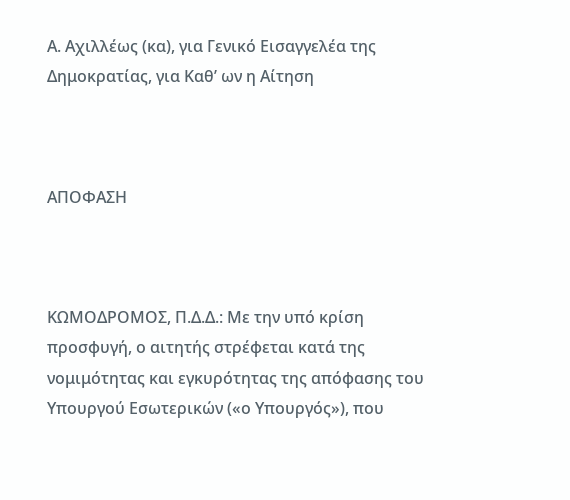Α. Αχιλλέως (κα), για Γενικό Εισαγγελέα της Δημοκρατίας, για Καθ’ ων η Αίτηση



ΑΠΟΦΑΣΗ



ΚΩΜΟΔΡΟΜΟΣ, Π.Δ.Δ.: Με την υπό κρίση προσφυγή, ο αιτητής στρέφεται κατά της νομιμότητας και εγκυρότητας της απόφασης του Υπουργού Εσωτερικών («ο Υπουργός»), που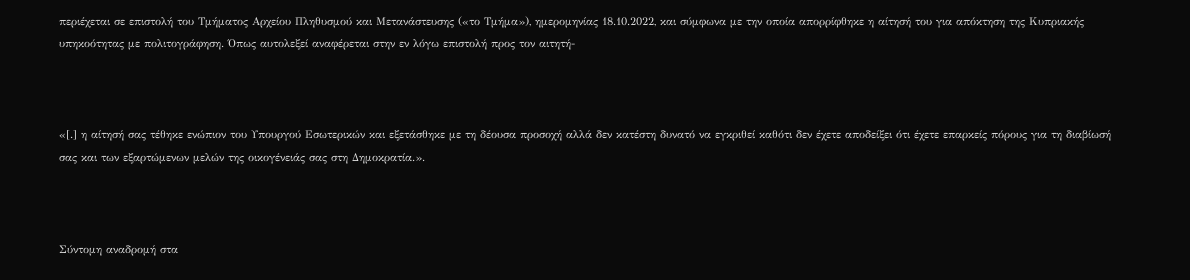περιέχεται σε επιστολή του Τμήματος Αρχείου Πληθυσμού και Μετανάστευσης («το Τμήμα»), ημερομηνίας 18.10.2022, και σύμφωνα με την οποία απορρίφθηκε η αίτησή του για απόκτηση της Κυπριακής υπηκοότητας με πολιτογράφηση. Όπως αυτολεξεί αναφέρεται στην εν λόγω επιστολή προς τον αιτητή-



«[.] η αίτησή σας τέθηκε ενώπιον του Υπουργού Εσωτερικών και εξετάσθηκε με τη δέουσα προσοχή αλλά δεν κατέστη δυνατό να εγκριθεί καθότι δεν έχετε αποδείξει ότι έχετε επαρκείς πόρους για τη διαβίωσή σας και των εξαρτώμενων μελών της οικογένειάς σας στη Δημοκρατία.».



Σύντομη αναδρομή στα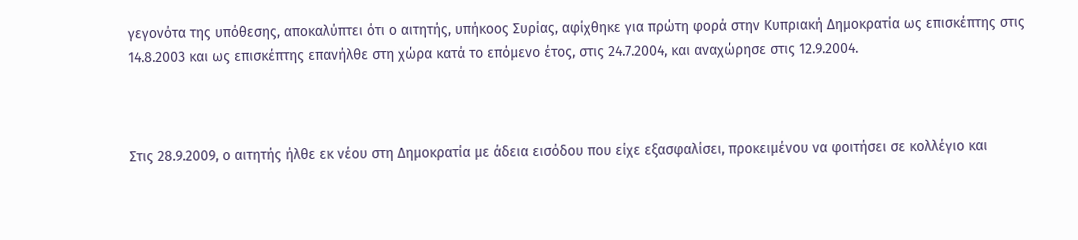γεγονότα της υπόθεσης, αποκαλύπτει ότι ο αιτητής, υπήκοος Συρίας, αφίχθηκε για πρώτη φορά στην Κυπριακή Δημοκρατία ως επισκέπτης στις 14.8.2003 και ως επισκέπτης επανήλθε στη χώρα κατά το επόμενο έτος, στις 24.7.2004, και αναχώρησε στις 12.9.2004.



Στις 28.9.2009, ο αιτητής ήλθε εκ νέου στη Δημοκρατία με άδεια εισόδου που είχε εξασφαλίσει, προκειμένου να φοιτήσει σε κολλέγιο και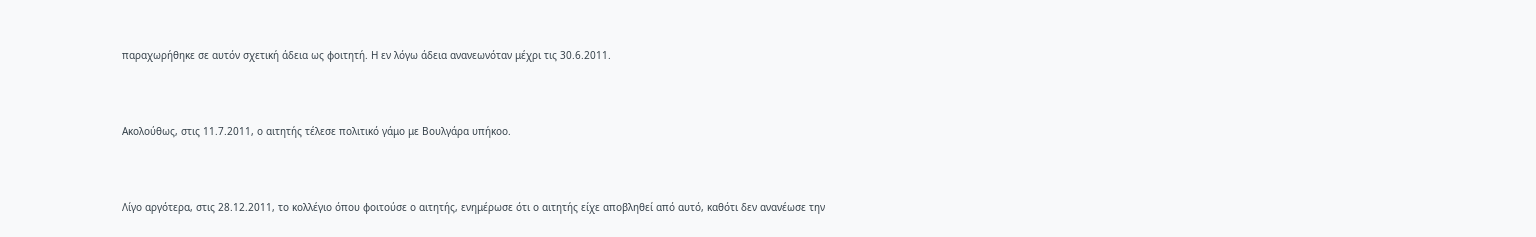παραχωρήθηκε σε αυτόν σχετική άδεια ως φοιτητή. Η εν λόγω άδεια ανανεωνόταν μέχρι τις 30.6.2011.



Ακολούθως, στις 11.7.2011, ο αιτητής τέλεσε πολιτικό γάμο με Βουλγάρα υπήκοο.



Λίγο αργότερα, στις 28.12.2011, το κολλέγιο όπου φοιτούσε ο αιτητής, ενημέρωσε ότι ο αιτητής είχε αποβληθεί από αυτό, καθότι δεν ανανέωσε την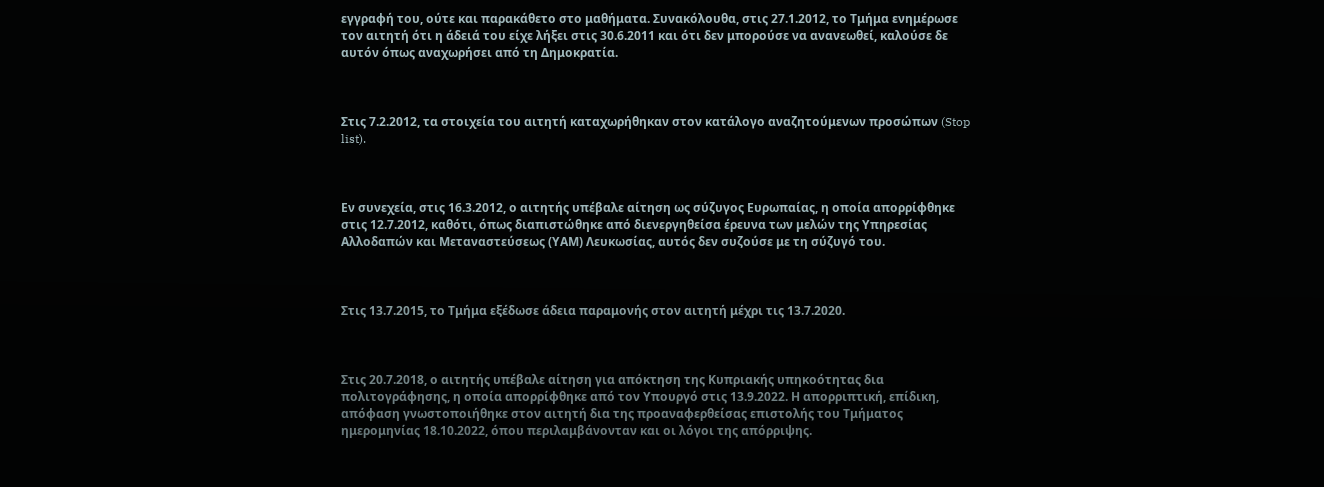εγγραφή του, ούτε και παρακάθετο στο μαθήματα. Συνακόλουθα, στις 27.1.2012, το Τμήμα ενημέρωσε τον αιτητή ότι η άδειά του είχε λήξει στις 30.6.2011 και ότι δεν μπορούσε να ανανεωθεί, καλούσε δε αυτόν όπως αναχωρήσει από τη Δημοκρατία.



Στις 7.2.2012, τα στοιχεία του αιτητή καταχωρήθηκαν στον κατάλογο αναζητούμενων προσώπων (Stop list).



Εν συνεχεία, στις 16.3.2012, ο αιτητής υπέβαλε αίτηση ως σύζυγος Ευρωπαίας, η οποία απορρίφθηκε στις 12.7.2012, καθότι, όπως διαπιστώθηκε από διενεργηθείσα έρευνα των μελών της Υπηρεσίας Αλλοδαπών και Μεταναστεύσεως (ΥΑΜ) Λευκωσίας, αυτός δεν συζούσε με τη σύζυγό του.



Στις 13.7.2015, το Τμήμα εξέδωσε άδεια παραμονής στον αιτητή μέχρι τις 13.7.2020.



Στις 20.7.2018, ο αιτητής υπέβαλε αίτηση για απόκτηση της Κυπριακής υπηκοότητας δια πολιτογράφησης, η οποία απορρίφθηκε από τον Υπουργό στις 13.9.2022. Η απορριπτική, επίδικη, απόφαση γνωστοποιήθηκε στον αιτητή δια της προαναφερθείσας επιστολής του Τμήματος ημερομηνίας 18.10.2022, όπου περιλαμβάνονταν και οι λόγοι της απόρριψης.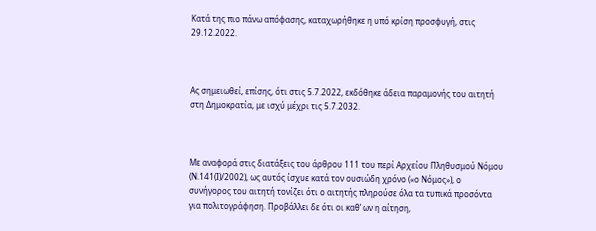Κατά της πιο πάνω απόφασης, καταχωρήθηκε η υπό κρίση προσφυγή, στις 29.12.2022.



Ας σημειωθεί, επίσης, ότι στις 5.7.2022, εκδόθηκε άδεια παραμονής του αιτητή στη Δημοκρατία, με ισχύ μέχρι τις 5.7.2032.



Με αναφορά στις διατάξεις του άρθρου 111 του περί Αρχείου Πληθυσμού Νόμου (Ν.141(Ι)/2002), ως αυτός ίσχυε κατά τον ουσιώδη χρόνο («ο Νόμος»), ο συνήγορος του αιτητή τονίζει ότι ο αιτητής πληρούσε όλα τα τυπικά προσόντα για πολιτογράφηση. Προβάλλει δε ότι οι καθ’ ων η αίτηση,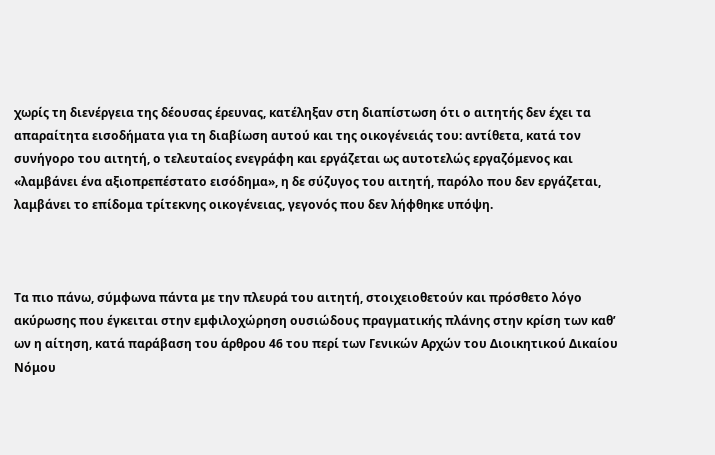χωρίς τη διενέργεια της δέουσας έρευνας, κατέληξαν στη διαπίστωση ότι ο αιτητής δεν έχει τα απαραίτητα εισοδήματα για τη διαβίωση αυτού και της οικογένειάς του: αντίθετα, κατά τον συνήγορο του αιτητή, ο τελευταίος ενεγράφη και εργάζεται ως αυτοτελώς εργαζόμενος και «λαμβάνει ένα αξιοπρεπέστατο εισόδημα», η δε σύζυγος του αιτητή, παρόλο που δεν εργάζεται, λαμβάνει το επίδομα τρίτεκνης οικογένειας, γεγονός που δεν λήφθηκε υπόψη.



Τα πιο πάνω, σύμφωνα πάντα με την πλευρά του αιτητή, στοιχειοθετούν και πρόσθετο λόγο ακύρωσης που έγκειται στην εμφιλοχώρηση ουσιώδους πραγματικής πλάνης στην κρίση των καθ’ ων η αίτηση, κατά παράβαση του άρθρου 46 του περί των Γενικών Αρχών του Διοικητικού Δικαίου Νόμου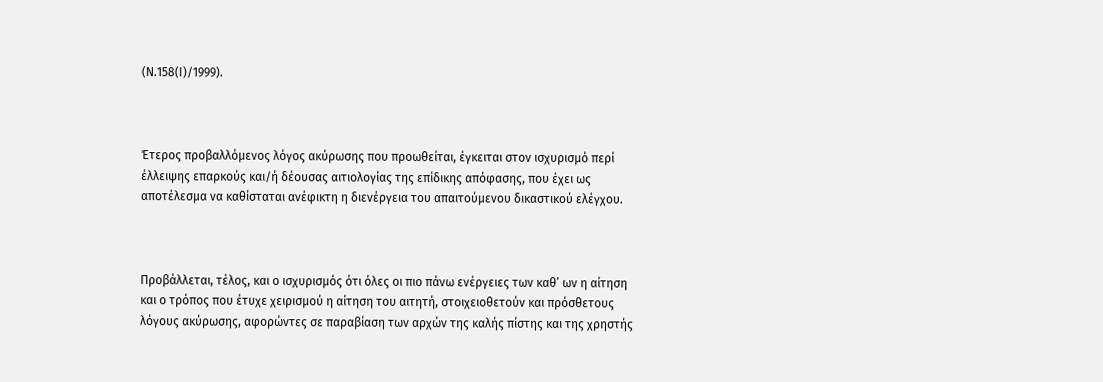(Ν.158(Ι)/1999).



Έτερος προβαλλόμενος λόγος ακύρωσης που προωθείται, έγκειται στον ισχυρισμό περί έλλειψης επαρκούς και/ή δέουσας αιτιολογίας της επίδικης απόφασης, που έχει ως αποτέλεσμα να καθίσταται ανέφικτη η διενέργεια του απαιτούμενου δικαστικού ελέγχου.



Προβάλλεται, τέλος, και ο ισχυρισμός ότι όλες οι πιο πάνω ενέργειες των καθ’ ων η αίτηση και ο τρόπος που έτυχε χειρισμού η αίτηση του αιτητή, στοιχειοθετούν και πρόσθετους λόγους ακύρωσης, αφορώντες σε παραβίαση των αρχών της καλής πίστης και της χρηστής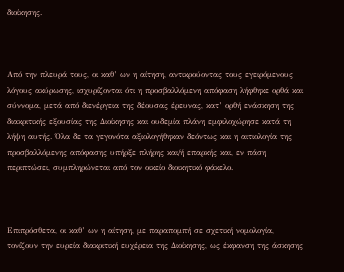διοίκησης.



Από την πλευρά τους, οι καθ’ ων η αίτηση, αντικρούοντας τους εγειρόμενους λόγους ακύρωσης, ισχυρίζονται ότι η προσβαλλόμενη απόφαση λήφθηκε ορθά και σύννομα, μετά από διενέργεια της δέουσας έρευνας, κατ’ ορθή ενάσκηση της διακριτικής εξουσίας της Διοίκησης και ουδεμία πλάνη εμφιλοχώρησε κατά τη λήψη αυτής. Όλα δε τα γεγονότα αξιολογήθηκαν δεόντως και η αιτιολογία της προσβαλλόμενης απόφασης υπήρξε πλήρης και/ή επαρκής και, εν πάση περιπτώσει, συμπληρώνεται από τον οικείο διοικητικό φάκελο.



Επιπρόσθετα, οι καθ’ ων η αίτηση, με παραπομπή σε σχετική νομολογία, τονίζουν την ευρεία διακριτική ευχέρεια της Διοίκησης, ως έκφανση της άσκησης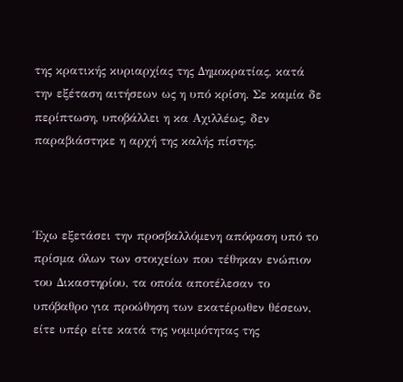της κρατικής κυριαρχίας της Δημοκρατίας, κατά την εξέταση αιτήσεων ως η υπό κρίση. Σε καμία δε περίπτωση, υποβάλλει η κα Αχιλλέως, δεν παραβιάστηκε η αρχή της καλής πίστης.



Έχω εξετάσει την προσβαλλόμενη απόφαση υπό το πρίσμα όλων των στοιχείων που τέθηκαν ενώπιον του Δικαστηρίου, τα οποία αποτέλεσαν το υπόβαθρο για προώθηση των εκατέρωθεν θέσεων, είτε υπέρ είτε κατά της νομιμότητας της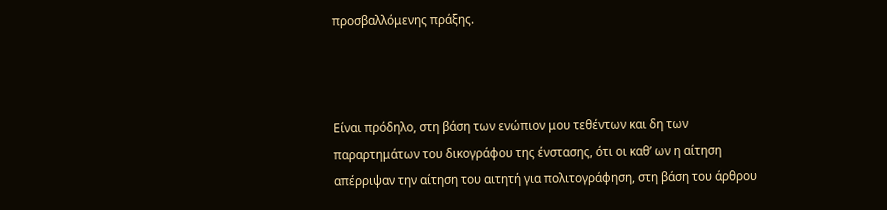προσβαλλόμενης πράξης.



Είναι πρόδηλο, στη βάση των ενώπιον μου τεθέντων και δη των παραρτημάτων του δικογράφου της ένστασης, ότι οι καθ’ ων η αίτηση απέρριψαν την αίτηση του αιτητή για πολιτογράφηση, στη βάση του άρθρου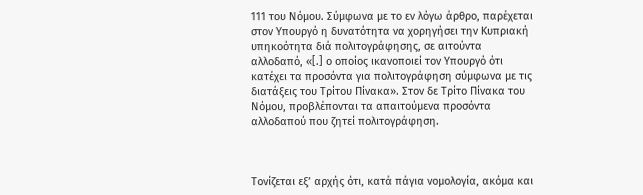111 του Νόμου. Σύμφωνα με το εν λόγω άρθρο, παρέχεται στον Υπουργό η δυνατότητα να χορηγήσει την Κυπριακή υπηκοότητα διά πολιτογράφησης, σε αιτούντα αλλοδαπό, «[.] ο οποίος ικανοποιεί τον Υπουργό ότι κατέχει τα προσόντα για πολιτογράφηση σύμφωνα µε τις διατάξεις του Τρίτου Πίνακα». Στον δε Τρίτο Πίνακα του Νόμου, προβλέπονται τα απαιτούμενα προσόντα αλλοδαπού που ζητεί πολιτογράφηση.



Τονίζεται εξ’ αρχής ότι, κατά πάγια νομολογία, ακόμα και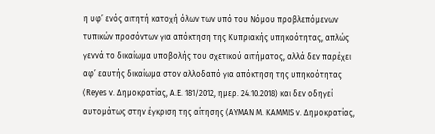η υφ’ ενός αιτητή κατοχή όλων των υπό του Νόμου προβλεπόμενων τυπικών προσόντων για απόκτηση της Κυπριακής υπηκοότητας, απλώς γεννά το δικαίωμα υποβολής του σχετικού αιτήματος, αλλά δεν παρέχει αφ’ εαυτής δικαίωμα στον αλλοδαπό για απόκτηση της υπηκοότητας (Reyes v. Δημοκρατίας, Α.Ε. 181/2012, ημερ. 24.10.2018) και δεν οδηγεί αυτομάτως στην έγκριση της αίτησης (AYMAN M. KAMMIS ν. Δημοκρατίας,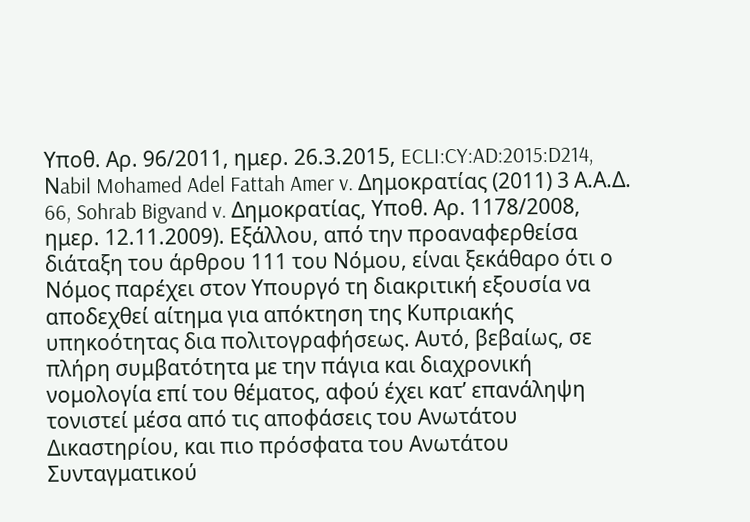Υποθ. Αρ. 96/2011, ημερ. 26.3.2015, ECLI:CY:AD:2015:D214, Νabil Mohamed Adel Fattah Amer v. Δημοκρατίας (2011) 3 Α.Α.Δ. 66, Sohrab Bigvand v. Δημοκρατίας, Υποθ. Αρ. 1178/2008, ημερ. 12.11.2009). Εξάλλου, από την προαναφερθείσα διάταξη του άρθρου 111 του Νόμου, είναι ξεκάθαρο ότι ο Νόμος παρέχει στον Υπουργό τη διακριτική εξουσία να αποδεχθεί αίτημα για απόκτηση της Κυπριακής υπηκοότητας δια πολιτογραφήσεως. Αυτό, βεβαίως, σε πλήρη συμβατότητα με την πάγια και διαχρονική νομολογία επί του θέματος, αφού έχει κατ’ επανάληψη τονιστεί μέσα από τις αποφάσεις του Ανωτάτου Δικαστηρίου, και πιο πρόσφατα του Ανωτάτου Συνταγματικού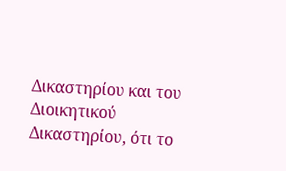Δικαστηρίου και του Διοικητικού Δικαστηρίου, ότι το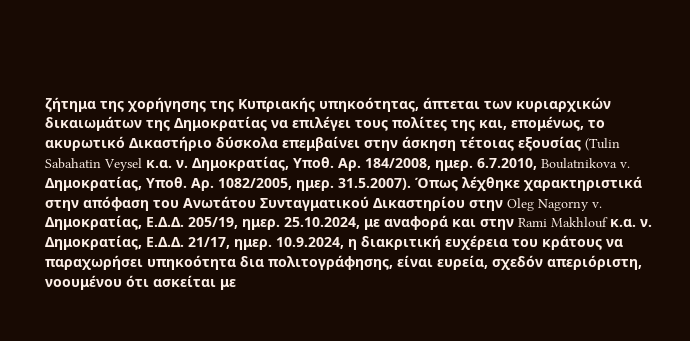ζήτημα της χορήγησης της Κυπριακής υπηκοότητας, άπτεται των κυριαρχικών δικαιωμάτων της Δημοκρατίας να επιλέγει τους πολίτες της και, επομένως, το ακυρωτικό Δικαστήριο δύσκολα επεμβαίνει στην άσκηση τέτοιας εξουσίας (Tulin Sabahatin Veysel κ.α. ν. Δημοκρατίας, Υποθ. Αρ. 184/2008, ημερ. 6.7.2010, Boulatnikova v. Δημοκρατίας, Υποθ. Αρ. 1082/2005, ημερ. 31.5.2007). Όπως λέχθηκε χαρακτηριστικά στην απόφαση του Ανωτάτου Συνταγματικού Δικαστηρίου στην Oleg Nagorny v. Δημοκρατίας, Ε.Δ.Δ. 205/19, ημερ. 25.10.2024, με αναφορά και στην Rami Makhlouf κ.α. ν. Δημοκρατίας, Ε.Δ.Δ. 21/17, ημερ. 10.9.2024, η διακριτική ευχέρεια του κράτους να παραχωρήσει υπηκοότητα δια πολιτογράφησης, είναι ευρεία, σχεδόν απεριόριστη, νοουμένου ότι ασκείται με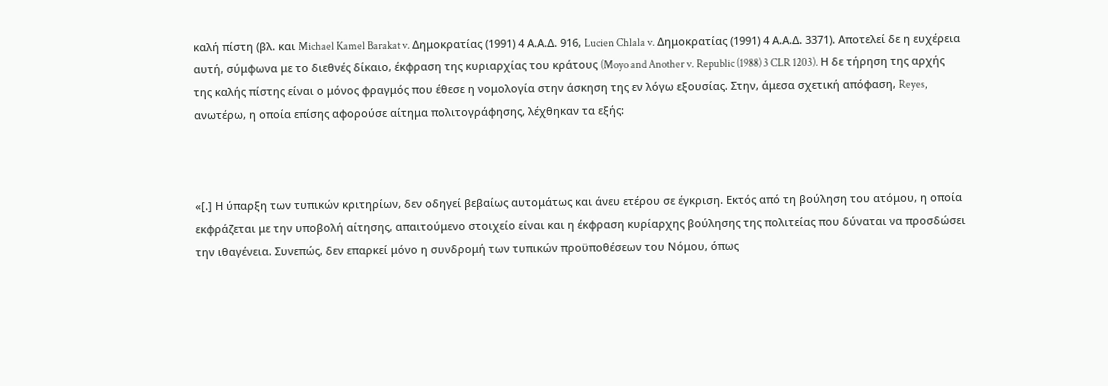καλή πίστη (βλ. και Michael Kamel Barakat v. Δημοκρατίας (1991) 4 Α.Α.Δ. 916, Lucien Chlala v. Δημοκρατίας (1991) 4 Α.Α.Δ. 3371). Αποτελεί δε η ευχέρεια αυτή, σύμφωνα με το διεθνές δίκαιο, έκφραση της κυριαρχίας του κράτους (Moyo and Another v. Republic (1988) 3 CLR 1203). Η δε τήρηση της αρχής της καλής πίστης είναι ο μόνος φραγμός που έθεσε η νομολογία στην άσκηση της εν λόγω εξουσίας. Στην, άμεσα σχετική απόφαση, Reyes, ανωτέρω, η οποία επίσης αφορούσε αίτημα πολιτογράφησης, λέχθηκαν τα εξής:



«[.] Η ύπαρξη των τυπικών κριτηρίων, δεν οδηγεί βεβαίως αυτομάτως και άνευ ετέρου σε έγκριση. Εκτός από τη βούληση του ατόμου, η οποία εκφράζεται με την υποβολή αίτησης, απαιτούμενο στοιχείο είναι και η έκφραση κυρίαρχης βούλησης της πολιτείας που δύναται να προσδώσει την ιθαγένεια. Συνεπώς, δεν επαρκεί μόνο η συνδρομή των τυπικών προϋποθέσεων του Νόμου, όπως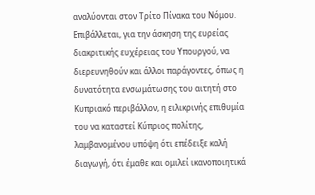αναλύονται στον Τρίτο Πίνακα του Νόμου. Επιβάλλεται, για την άσκηση της ευρείας διακριτικής ευχέρειας του Υπουργού, να διερευνηθούν και άλλοι παράγοντες, όπως η δυνατότητα ενσωμάτωσης του αιτητή στο Κυπριακό περιβάλλον, η ειλικρινής επιθυμία του να καταστεί Κύπριος πολίτης, λαμβανομένου υπόψη ότι επέδειξε καλή διαγωγή, ότι έμαθε και ομιλεί ικανοποιητικά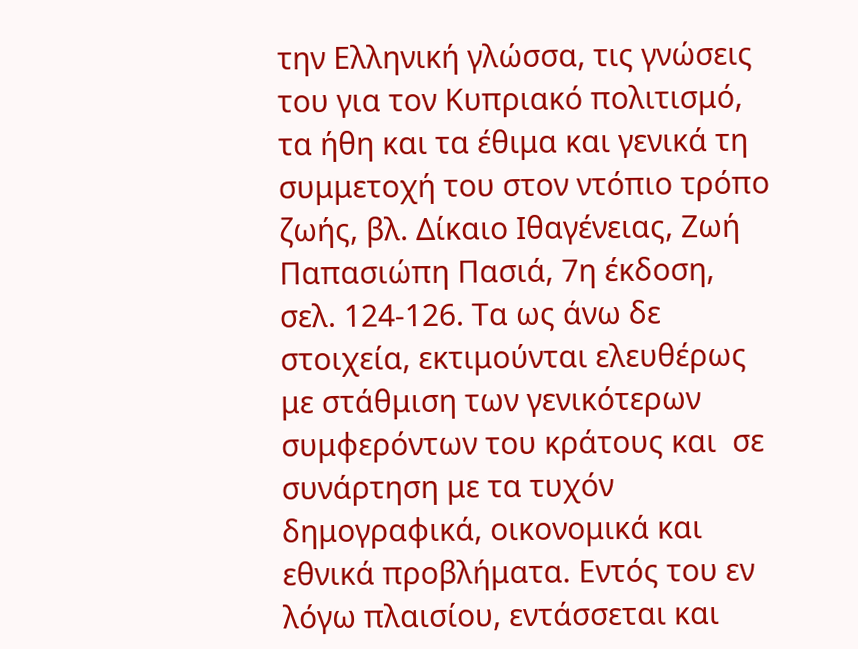την Ελληνική γλώσσα, τις γνώσεις του για τον Κυπριακό πολιτισμό, τα ήθη και τα έθιμα και γενικά τη συμμετοχή του στον ντόπιο τρόπο ζωής, βλ. Δίκαιο Ιθαγένειας, Ζωή Παπασιώπη Πασιά, 7η έκδοση, σελ. 124-126. Τα ως άνω δε στοιχεία, εκτιμούνται ελευθέρως με στάθμιση των γενικότερων συμφερόντων του κράτους και  σε συνάρτηση με τα τυχόν δημογραφικά, οικονομικά και εθνικά προβλήματα. Εντός του εν λόγω πλαισίου, εντάσσεται και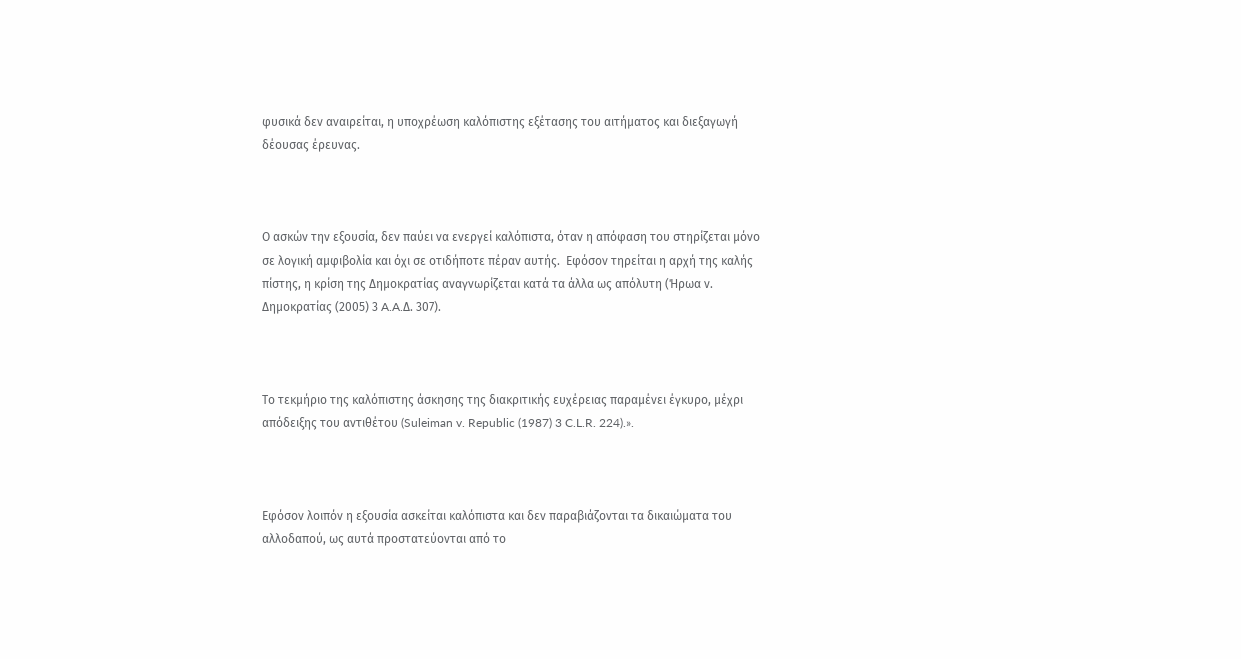φυσικά δεν αναιρείται, η υποχρέωση καλόπιστης εξέτασης του αιτήματος και διεξαγωγή δέουσας έρευνας.



Ο ασκών την εξουσία, δεν παύει να ενεργεί καλόπιστα, όταν η απόφαση του στηρίζεται μόνο σε λογική αμφιβολία και όχι σε οτιδήποτε πέραν αυτής.  Εφόσον τηρείται η αρχή της καλής πίστης, η κρίση της Δημοκρατίας αναγνωρίζεται κατά τα άλλα ως απόλυτη (Ήρωα ν. Δημοκρατίας (2005) 3 A.A.Δ. 307).



Tο τεκμήριο της καλόπιστης άσκησης της διακριτικής ευχέρειας παραμένει έγκυρο, μέχρι απόδειξης του αντιθέτου (Suleiman v. Republic (1987) 3 C.L.R. 224).».



Εφόσον λοιπόν η εξουσία ασκείται καλόπιστα και δεν παραβιάζονται τα δικαιώματα του αλλοδαπού, ως αυτά προστατεύονται από το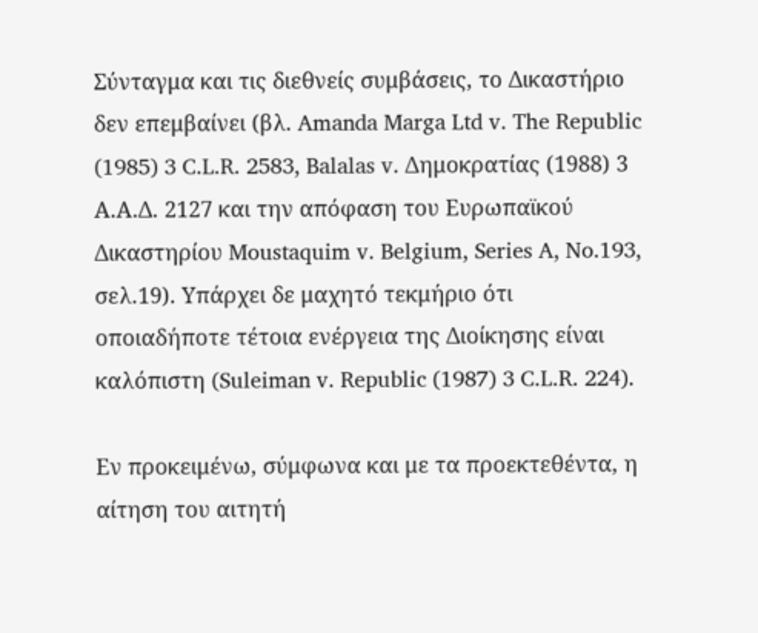Σύνταγμα και τις διεθνείς συμβάσεις, το Δικαστήριο δεν επεμβαίνει (βλ. Amanda Marga Ltd v. The Republic (1985) 3 C.L.R. 2583, Balalas v. Δημοκρατίας (1988) 3 Α.Α.Δ. 2127 και την απόφαση του Ευρωπαϊκού Δικαστηρίου Moustaquim v. Belgium, Series A, No.193, σελ.19). Υπάρχει δε μαχητό τεκμήριο ότι οποιαδήποτε τέτοια ενέργεια της Διοίκησης είναι καλόπιστη (Suleiman v. Republic (1987) 3 C.L.R. 224).

Εν προκειμένω, σύμφωνα και με τα προεκτεθέντα, η αίτηση του αιτητή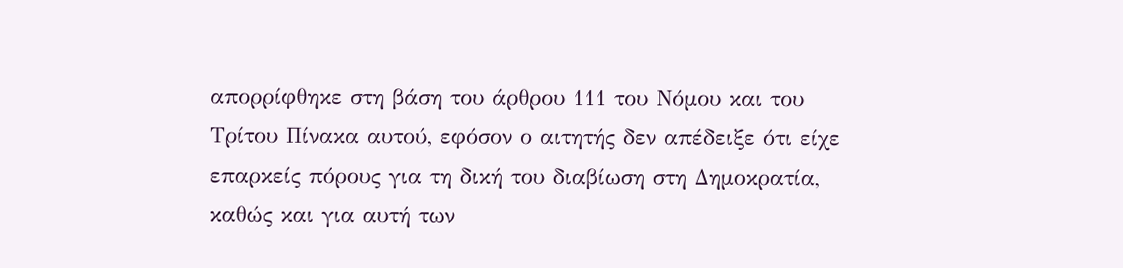απορρίφθηκε στη βάση του άρθρου 111 του Νόμου και του Τρίτου Πίνακα αυτού, εφόσον ο αιτητής δεν απέδειξε ότι είχε επαρκείς πόρους για τη δική του διαβίωση στη Δημοκρατία, καθώς και για αυτή των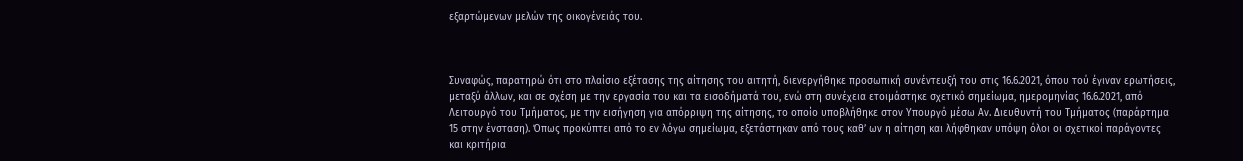εξαρτώμενων μελών της οικογένειάς του.



Συναφώς, παρατηρώ ότι στο πλαίσιο εξέτασης της αίτησης του αιτητή, διενεργήθηκε προσωπική συνέντευξή του στις 16.6.2021, όπου τού έγιναν ερωτήσεις, μεταξύ άλλων, και σε σχέση με την εργασία του και τα εισοδήματά του, ενώ στη συνέχεια ετοιμάστηκε σχετικό σημείωμα, ημερομηνίας 16.6.2021, από Λειτουργό του Τμήματος, με την εισήγηση για απόρριψη της αίτησης, το οποίο υποβλήθηκε στον Υπουργό μέσω Αν. Διευθυντή του Τμήματος (παράρτημα 15 στην ένσταση). Όπως προκύπτει από το εν λόγω σημείωμα, εξετάστηκαν από τους καθ’ ων η αίτηση και λήφθηκαν υπόψη όλοι οι σχετικοί παράγοντες και κριτήρια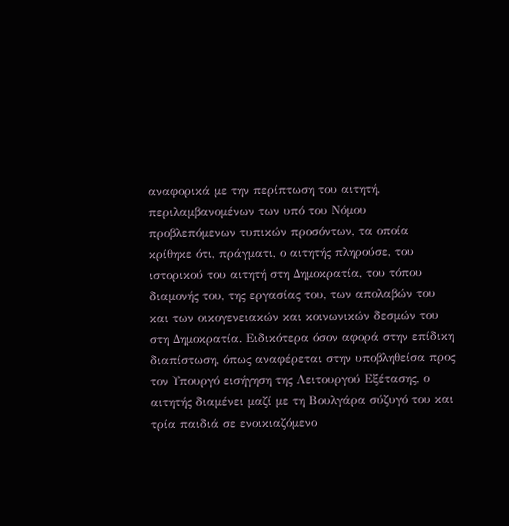αναφορικά με την περίπτωση του αιτητή, περιλαμβανομένων των υπό του Νόμου προβλεπόμενων τυπικών προσόντων, τα οποία κρίθηκε ότι, πράγματι, ο αιτητής πληρούσε, του ιστορικού του αιτητή στη Δημοκρατία, του τόπου διαμονής του, της εργασίας του, των απολαβών του και των οικογενειακών και κοινωνικών δεσμών του στη Δημοκρατία. Ειδικότερα όσον αφορά στην επίδικη διαπίστωση, όπως αναφέρεται στην υποβληθείσα προς τον Υπουργό εισήγηση της Λειτουργού Εξέτασης, ο αιτητής διαμένει μαζί με τη Βουλγάρα σύζυγό του και τρία παιδιά σε ενοικιαζόμενο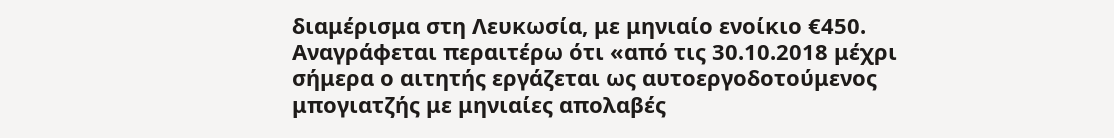διαμέρισμα στη Λευκωσία, με μηνιαίο ενοίκιο €450. Αναγράφεται περαιτέρω ότι «από τις 30.10.2018 μέχρι σήμερα ο αιτητής εργάζεται ως αυτοεργοδοτούμενος μπογιατζής με μηνιαίες απολαβές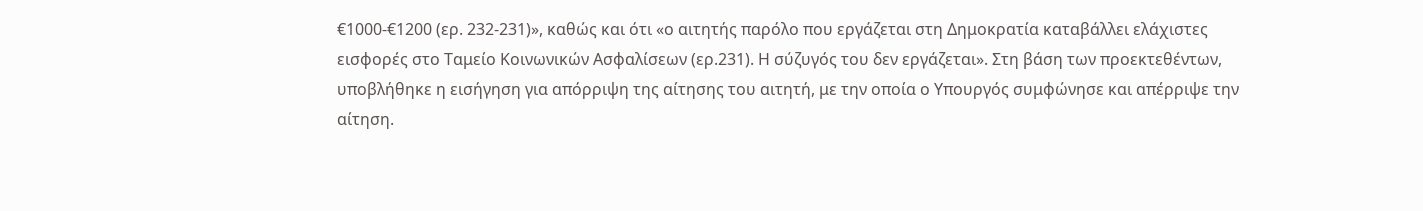€1000-€1200 (ερ. 232-231)», καθώς και ότι «ο αιτητής παρόλο που εργάζεται στη Δημοκρατία καταβάλλει ελάχιστες εισφορές στο Ταμείο Κοινωνικών Ασφαλίσεων (ερ.231). Η σύζυγός του δεν εργάζεται». Στη βάση των προεκτεθέντων, υποβλήθηκε η εισήγηση για απόρριψη της αίτησης του αιτητή, με την οποία ο Υπουργός συμφώνησε και απέρριψε την αίτηση.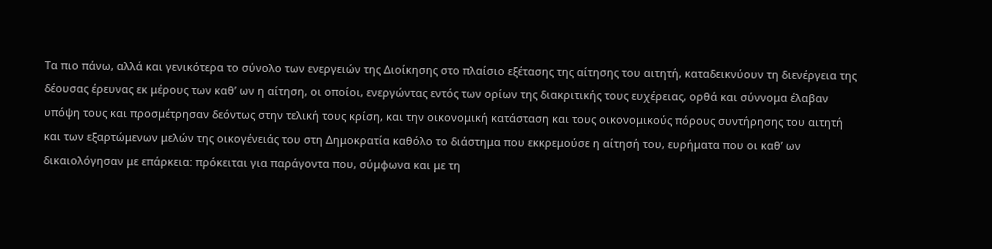Τα πιο πάνω, αλλά και γενικότερα το σύνολο των ενεργειών της Διοίκησης στο πλαίσιο εξέτασης της αίτησης του αιτητή, καταδεικνύουν τη διενέργεια της δέουσας έρευνας εκ μέρους των καθ’ ων η αίτηση, οι οποίοι, ενεργώντας εντός των ορίων της διακριτικής τους ευχέρειας, ορθά και σύννομα έλαβαν υπόψη τους και προσμέτρησαν δεόντως στην τελική τους κρίση, και την οικονομική κατάσταση και τους οικονομικούς πόρους συντήρησης του αιτητή και των εξαρτώμενων μελών της οικογένειάς του στη Δημοκρατία καθόλο το διάστημα που εκκρεμούσε η αίτησή του, ευρήματα που οι καθ’ ων δικαιολόγησαν με επάρκεια: πρόκειται για παράγοντα που, σύμφωνα και με τη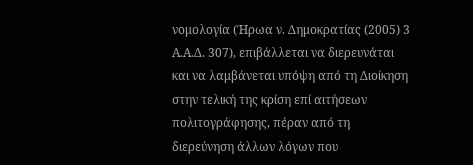νομολογία (Ήρωα ν. Δημοκρατίας (2005) 3 A.A.Δ. 307), επιβάλλεται να διερευνάται και να λαμβάνεται υπόψη από τη Διοίκηση στην τελική της κρίση επί αιτήσεων πολιτογράφησης, πέραν από τη διερεύνηση άλλων λόγων που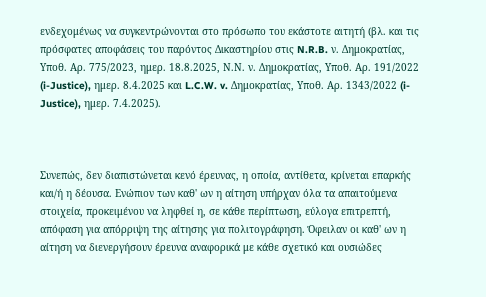ενδεχομένως να συγκεντρώνονται στο πρόσωπο του εκάστοτε αιτητή (βλ. και τις πρόσφατες αποφάσεις του παρόντος Δικαστηρίου στις N.R.B. ν. Δημοκρατίας, Υποθ. Αρ. 775/2023, ημερ. 18.8.2025, Ν.Ν. ν. Δημοκρατίας, Υποθ. Αρ. 191/2022 (i-Justice), ημερ. 8.4.2025 και L.C.W. v. Δημοκρατίας, Υποθ. Αρ. 1343/2022 (i-Justice), ημερ. 7.4.2025).



Συνεπώς, δεν διαπιστώνεται κενό έρευνας, η οποία, αντίθετα, κρίνεται επαρκής και/ή η δέουσα. Ενώπιον των καθ' ων η αίτηση υπήρχαν όλα τα απαιτούμενα στοιχεία, προκειμένου να ληφθεί η, σε κάθε περίπτωση, εύλογα επιτρεπτή, απόφαση για απόρριψη της αίτησης για πολιτογράφηση. Όφειλαν οι καθ' ων η αίτηση να διενεργήσουν έρευνα αναφορικά με κάθε σχετικό και ουσιώδες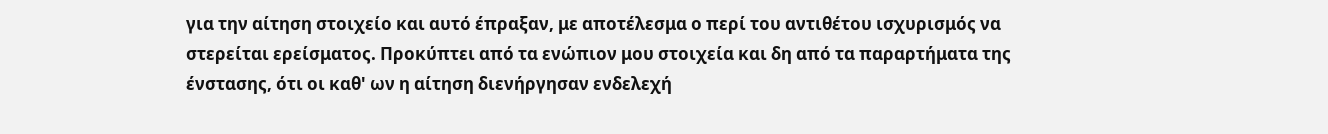για την αίτηση στοιχείο και αυτό έπραξαν, με αποτέλεσμα ο περί του αντιθέτου ισχυρισμός να στερείται ερείσματος. Προκύπτει από τα ενώπιον μου στοιχεία και δη από τα παραρτήματα της ένστασης, ότι οι καθ' ων η αίτηση διενήργησαν ενδελεχή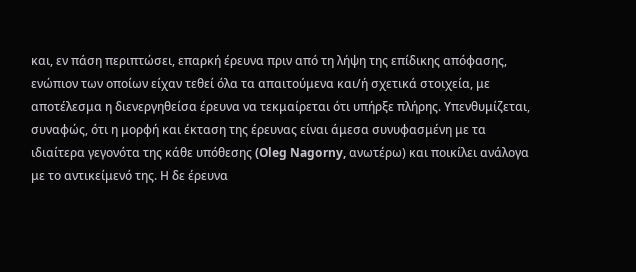και, εν πάση περιπτώσει, επαρκή έρευνα πριν από τη λήψη της επίδικης απόφασης, ενώπιον των οποίων είχαν τεθεί όλα τα απαιτούμενα και/ή σχετικά στοιχεία, με αποτέλεσμα η διενεργηθείσα έρευνα να τεκμαίρεται ότι υπήρξε πλήρης. Υπενθυμίζεται, συναφώς, ότι η μορφή και έκταση της έρευνας είναι άμεσα συνυφασμένη με τα ιδιαίτερα γεγονότα της κάθε υπόθεσης (Oleg Nagorny, ανωτέρω) και ποικίλει ανάλογα με το αντικείμενό της. Η δε έρευνα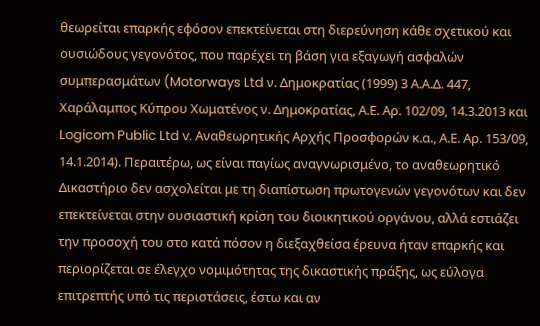θεωρείται επαρκής εφόσον επεκτείνεται στη διερεύνηση κάθε σχετικού και ουσιώδους γεγονότος, που παρέχει τη βάση για εξαγωγή ασφαλών συμπερασμάτων (Motorways Ltd ν. Δημοκρατίας (1999) 3 Α.Α.Δ. 447, Χαράλαμπος Κύπρου Χωματένος ν. Δημοκρατίας, Α.Ε. Αρ. 102/09, 14.3.2013 και Logicom Public Ltd v. Αναθεωρητικής Αρχής Προσφορών κ.α., Α.Ε. Αρ. 153/09, 14.1.2014). Περαιτέρω, ως είναι παγίως αναγνωρισμένο, το αναθεωρητικό Δικαστήριο δεν ασχολείται με τη διαπίστωση πρωτογενών γεγονότων και δεν επεκτείνεται στην ουσιαστική κρίση του διοικητικού οργάνου, αλλά εστιάζει την προσοχή του στο κατά πόσον η διεξαχθείσα έρευνα ήταν επαρκής και περιορίζεται σε έλεγχο νομιμότητας της δικαστικής πράξης, ως εύλογα επιτρεπτής υπό τις περιστάσεις, έστω και αν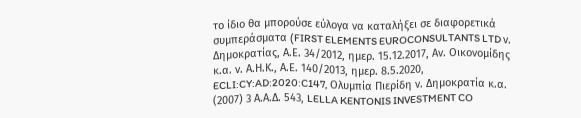το ίδιο θα μπορούσε εύλογα να καταλήξει σε διαφορετικά συμπεράσματα (FIRST ELEMENTS EUROCONSULTANTS LTD ν. Δημοκρατίας, Α.Ε. 34/2012, ημερ. 15.12.2017, Αν. Οικονομίδης κ.α. ν. Α.Η.Κ., Α.Ε. 140/2013, ημερ. 8.5.2020, ECLI:CY:AD:2020:C147, Ολυμπία Πιερίδη ν. Δημοκρατία κ.α. (2007) 3 Α.Α.Δ. 543, LELLA KENTONIS INVESTMENT CO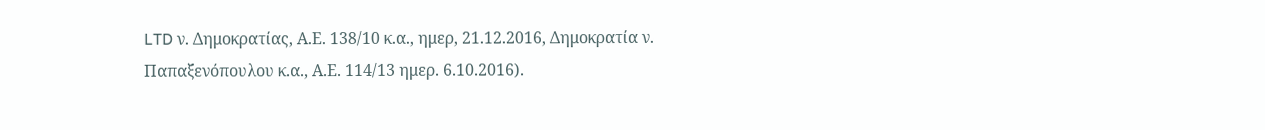LTD ν. Δημοκρατίας, Α.Ε. 138/10 κ.α., ημερ, 21.12.2016, Δημοκρατία ν. Παπαξενόπουλου κ.α., Α.Ε. 114/13 ημερ. 6.10.2016).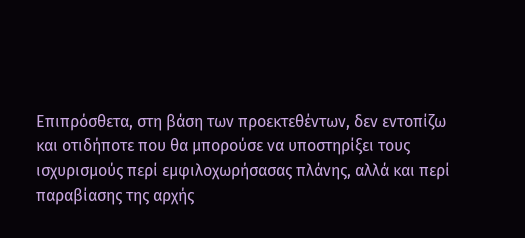Επιπρόσθετα, στη βάση των προεκτεθέντων, δεν εντοπίζω και οτιδήποτε που θα μπορούσε να υποστηρίξει τους ισχυρισμούς περί εμφιλοχωρήσασας πλάνης, αλλά και περί παραβίασης της αρχής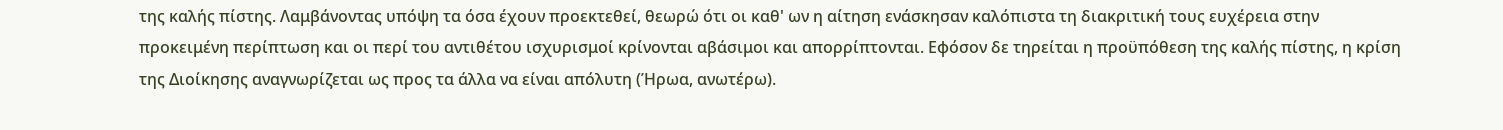της καλής πίστης. Λαμβάνοντας υπόψη τα όσα έχουν προεκτεθεί, θεωρώ ότι οι καθ' ων η αίτηση ενάσκησαν καλόπιστα τη διακριτική τους ευχέρεια στην προκειμένη περίπτωση και οι περί του αντιθέτου ισχυρισμοί κρίνονται αβάσιμοι και απορρίπτονται. Εφόσον δε τηρείται η προϋπόθεση της καλής πίστης, η κρίση της Διοίκησης αναγνωρίζεται ως προς τα άλλα να είναι απόλυτη (Ήρωα, ανωτέρω).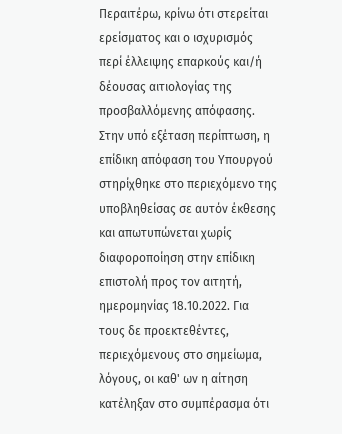Περαιτέρω, κρίνω ότι στερείται ερείσματος και ο ισχυρισμός περί έλλειψης επαρκούς και/ή δέουσας αιτιολογίας της προσβαλλόμενης απόφασης. Στην υπό εξέταση περίπτωση, η επίδικη απόφαση του Υπουργού στηρίχθηκε στο περιεχόμενο της υποβληθείσας σε αυτόν έκθεσης και απωτυπώνεται χωρίς διαφοροποίηση στην επίδικη επιστολή προς τον αιτητή, ημερομηνίας 18.10.2022. Για τους δε προεκτεθέντες, περιεχόμενους στο σημείωμα, λόγους, οι καθ' ων η αίτηση κατέληξαν στο συμπέρασμα ότι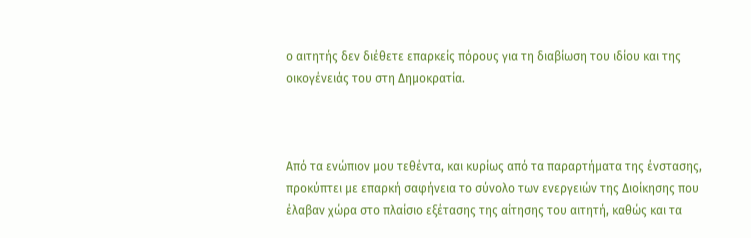ο αιτητής δεν διέθετε επαρκείς πόρους για τη διαβίωση του ιδίου και της οικογένειάς του στη Δημοκρατία.



Από τα ενώπιον μου τεθέντα, και κυρίως από τα παραρτήματα της ένστασης, προκύπτει με επαρκή σαφήνεια το σύνολο των ενεργειών της Διοίκησης που έλαβαν χώρα στο πλαίσιο εξέτασης της αίτησης του αιτητή, καθώς και τα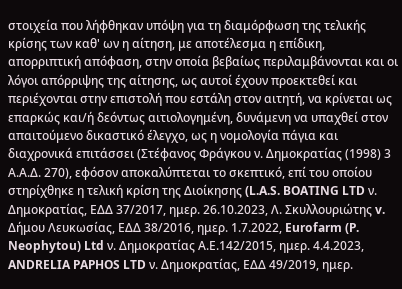στοιχεία που λήφθηκαν υπόψη για τη διαμόρφωση της τελικής κρίσης των καθ' ων η αίτηση, με αποτέλεσμα η επίδικη, απορριπτική απόφαση, στην οποία βεβαίως περιλαμβάνονται και οι λόγοι απόρριψης της αίτησης, ως αυτοί έχουν προεκτεθεί και περιέχονται στην επιστολή που εστάλη στον αιτητή, να κρίνεται ως επαρκώς και/ή δεόντως αιτιολογημένη, δυνάμενη να υπαχθεί στον απαιτούμενο δικαστικό έλεγχο, ως η νομολογία πάγια και διαχρονικά επιτάσσει (Στέφανος Φράγκου ν. Δημοκρατίας (1998) 3 Α.Α.Δ. 270), εφόσον αποκαλύπτεται το σκεπτικό, επί του οποίου στηρίχθηκε η τελική κρίση της Διοίκησης (L.A.S. BOATING LTD ν. Δημοκρατίας, ΕΔΔ 37/2017, ημερ. 26.10.2023, Λ. Σκυλλουριώτης v. Δήμου Λευκωσίας, ΕΔΔ 38/2016, ημερ. 1.7.2022, Eurofarm (P. Neophytou) Ltd ν. Δημοκρατίας Α.Ε.142/2015, ημερ. 4.4.2023, ANDRELIA PAPHOS LTD ν. Δημοκρατίας, ΕΔΔ 49/2019, ημερ.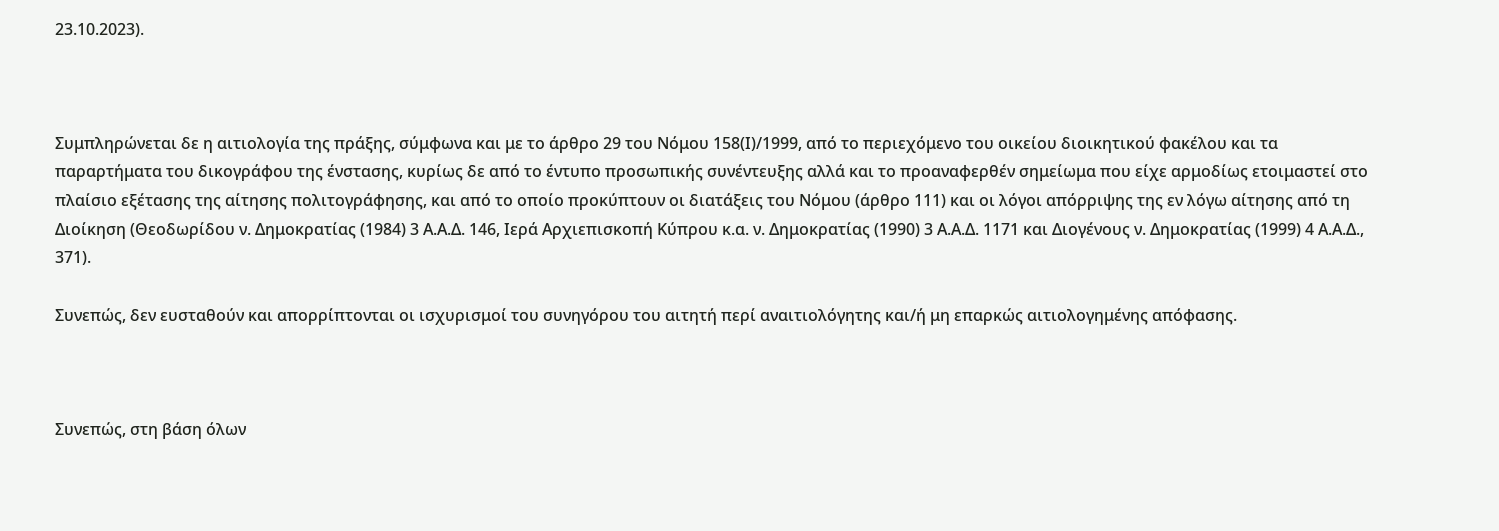23.10.2023).



Συμπληρώνεται δε η αιτιολογία της πράξης, σύμφωνα και με το άρθρο 29 του Νόμου 158(Ι)/1999, από το περιεχόμενο του οικείου διοικητικού φακέλου και τα παραρτήματα του δικογράφου της ένστασης, κυρίως δε από το έντυπο προσωπικής συνέντευξης αλλά και το προαναφερθέν σημείωμα που είχε αρμοδίως ετοιμαστεί στο πλαίσιο εξέτασης της αίτησης πολιτογράφησης, και από το οποίο προκύπτουν οι διατάξεις του Νόμου (άρθρο 111) και οι λόγοι απόρριψης της εν λόγω αίτησης από τη Διοίκηση (Θεοδωρίδου ν. Δημοκρατίας (1984) 3 Α.Α.Δ. 146, Ιερά Αρχιεπισκοπή Κύπρου κ.α. ν. Δημοκρατίας (1990) 3 Α.Α.Δ. 1171 και Διογένους ν. Δημοκρατίας (1999) 4 Α.Α.Δ., 371).

Συνεπώς, δεν ευσταθούν και απορρίπτονται οι ισχυρισμοί του συνηγόρου του αιτητή περί αναιτιολόγητης και/ή μη επαρκώς αιτιολογημένης απόφασης.



Συνεπώς, στη βάση όλων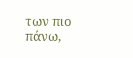των πιο πάνω,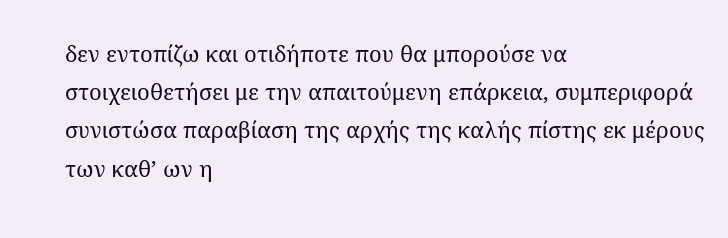δεν εντοπίζω και οτιδήποτε που θα μπορούσε να στοιχειοθετήσει με την απαιτούμενη επάρκεια, συμπεριφορά συνιστώσα παραβίαση της αρχής της καλής πίστης εκ μέρους των καθ’ ων η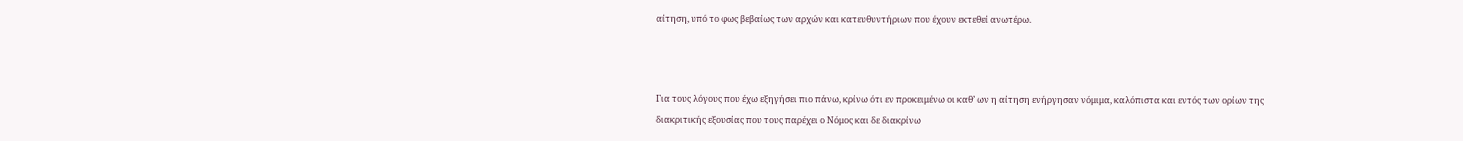αίτηση, υπό το φως βεβαίως των αρχών και κατευθυντήριων που έχουν εκτεθεί ανωτέρω.



Για τους λόγους που έχω εξηγήσει πιο πάνω, κρίνω ότι εν προκειμένω οι καθ’ ων η αίτηση ενήργησαν νόμιμα, καλόπιστα και εντός των ορίων της διακριτικής εξουσίας που τους παρέχει ο Νόμος και δε διακρίνω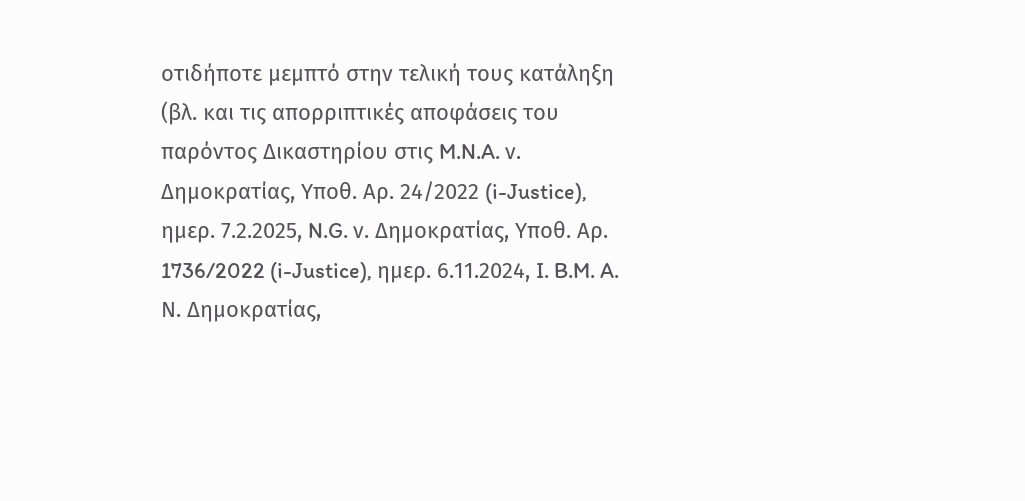οτιδήποτε μεμπτό στην τελική τους κατάληξη (βλ. και τις απορριπτικές αποφάσεις του παρόντος Δικαστηρίου στις M.N.A. ν. Δημοκρατίας, Υποθ. Αρ. 24/2022 (i-Justice), ημερ. 7.2.2025, N.G. ν. Δημοκρατίας, Υποθ. Αρ. 1736/2022 (i-Justice), ημερ. 6.11.2024, I. B.M. A. Ν. Δημοκρατίας,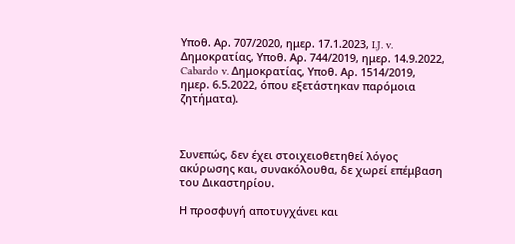Υποθ. Αρ. 707/2020, ημερ. 17.1.2023, I.J. v. Δημοκρατίας, Υποθ. Αρ. 744/2019, ημερ. 14.9.2022, Cabardo v. Δημοκρατίας, Υποθ. Αρ. 1514/2019, ημερ. 6.5.2022, όπου εξετάστηκαν παρόμοια ζητήματα).



Συνεπώς, δεν έχει στοιχειοθετηθεί λόγος ακύρωσης και, συνακόλουθα, δε χωρεί επέμβαση του Δικαστηρίου.

Η προσφυγή αποτυγχάνει και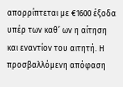απορρίπτεται με €1600 έξοδα υπέρ των καθ’ ων η αίτηση και εναντίον του αιτητή. Η προσβαλλόμενη απόφαση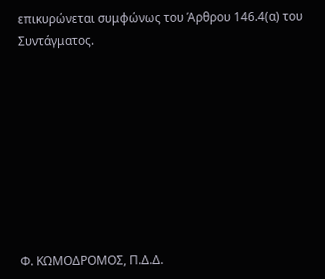επικυρώνεται συμφώνως του Άρθρου 146.4(α) του Συντάγματος.









Φ. ΚΩΜΟΔΡΟΜΟΣ, Π.Δ.Δ.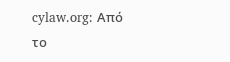cylaw.org: Από το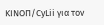ΚΙΝOΠ/CyLii για τον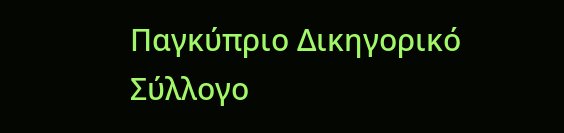Παγκύπριο Δικηγορικό Σύλλογο